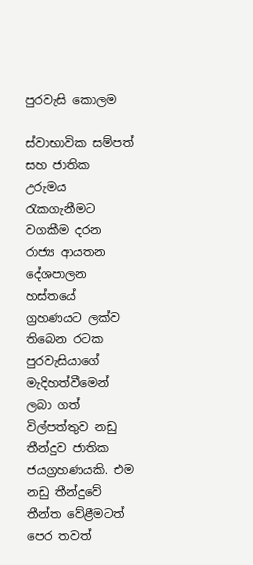පුරවැසි කොලම

ස්වාභාවික සම්පත් සහ ජාතික උරුමය රැකගැනීමට වගකීම දරන රාජ්‍ය ආයතන දේශපාලන හස්තයේ ග්‍රහණයට ලක්ව තිබෙන රටක පුරවැසියාගේ මැදිහත්වීමෙන් ලබා ගත් විල්පත්තුව නඩු තීන්දුව ජාතික ජයග්‍රහණයකි. එම නඩු තීන්දුවේ තීන්ත වේළීමටත් පෙර තවත්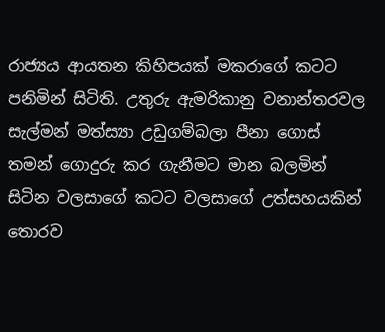රාජ්‍යය ආයතන කිහිපයක් මකරාගේ කටට පනිමින් සිටිති. උතුරු ඇමරිකානු වනාන්තරවල සැල්මන් මත්ස්‍යා උඩුගම්බලා පීනා ගොස් තමන් ගොදුරු කර ගැනීමට මාන බලමින් සිටින වලසාගේ කටට වලසාගේ උත්සහයකින් තොරව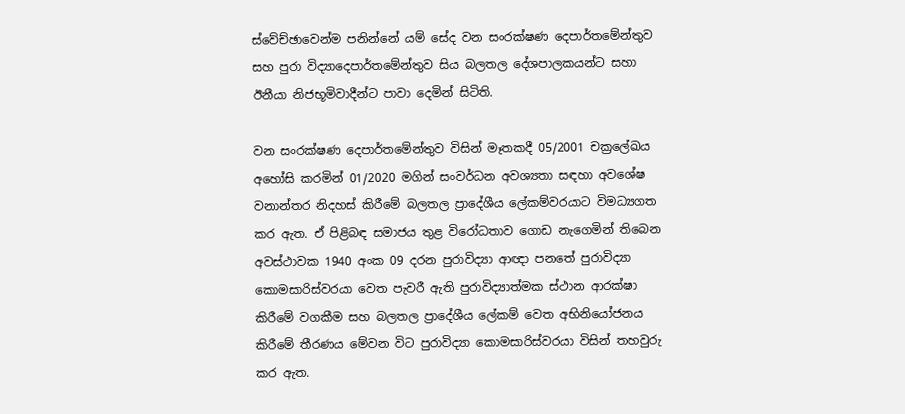ස්වේච්ඡාවෙන්ම පනින්නේ යම් සේද වන සංරක්ෂණ දෙපාර්තමේන්තුව සහ පුරා විද්‍යාදෙපාර්තමේන්තුව සිය බලතල දේශපාලකයන්ට සහා ඊනීයා නිජභූමිවාදීන්ට පාවා දෙමින් සිටිති.

වන සංරක්ෂණ දෙපාර්තමේන්තුව විසින් මෑතකදී 05/2001 චක්‍රලේඛය අහෝසි කරමින් 01/2020 මගින් සංවර්ධන අවශ්‍යතා සඳහා අවශේෂ වනාන්තර නිදහස් කිරීමේ බලතල ප්‍රාදේශීය ලේකම්වරයාට විමධ්‍යගත කර ඇත. ඒ පිළිබඳ සමාජය තුළ විරෝධතාව ගොඩ නැගෙමින් තිබෙන අවස්ථාවක 1940 අංක 09 දරන පුරාවිද්‍යා ආඥා පනතේ පුරාවිද්‍යා කොමසාරිස්වරයා වෙත පැවරී ඇති පුරාවිද්‍යාත්මක ස්ථාන ආරක්ෂා කිරීමේ වගකීම සහ බලතල ප්‍රාදේශීය ලේකම් වෙත අභිනියෝජනය කිරීමේ තීරණය මේවන විට පුරාවිද්‍යා කොමසාරිස්වරයා විසින් තහවුරු කර ඇත.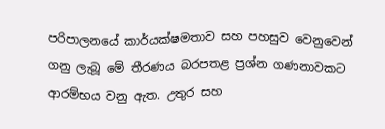පරිපාලනයේ කාර්යක්ෂමතාව සහ පහසුව වෙනුවෙන් ගනු ලැබූ මේ තීරණය බරපතළ ප්‍රශ්න ගණනාවකට ආරම්භය වනු ඇත. උතුර සහ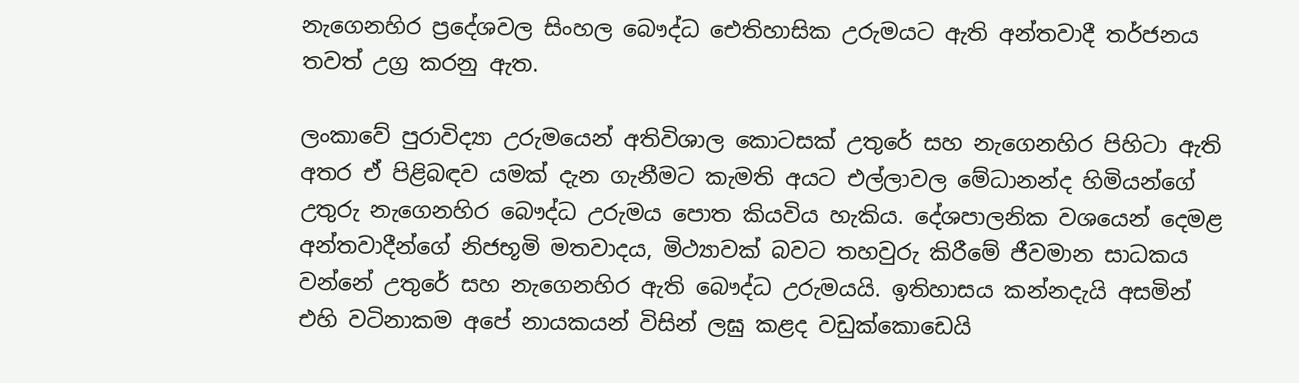නැගෙනහිර ප්‍රදේශවල සිංහල බෞද්ධ ඓතිහාසික උරුමයට ඇති අන්තවාදී තර්ජනය තවත් උග්‍ර කරනු ඇත.

ලංකාවේ පුරාවිද්‍යා උරුමයෙන් අතිවිශාල කොටසක් උතුරේ සහ නැගෙනහිර පිහිටා ඇති අතර ඒ පිළිබඳව යමක් දැන ගැනීමට කැමති අයට එල්ලාවල මේධානන්ද හිමියන්ගේ උතුරු නැගෙනහිර බෞද්ධ උරුමය පොත කියවිය හැකිය. දේශපාලනික වශයෙන් දෙමළ අන්තවාදීන්ගේ නිජභූමි මතවාදය, මිථ්‍යාවක් බවට තහවුරු කිරීමේ ජීවමාන සාධකය වන්නේ උතුරේ සහ නැගෙනහිර ඇති බෞද්ධ උරුමයයි. ඉතිහාසය කන්නදැයි අසමින් එහි වටිනාකම අපේ නායකයන් විසින් ලඝු කළද වඩුක්කොඩෙයි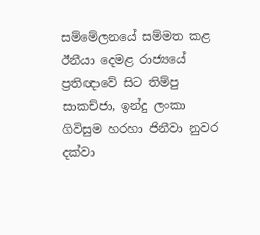සම්මේලනයේ සම්මත කළ ඊනීයා දෙමළ රාජ්‍යයේ ප්‍රතිඥාවේ සිට තිම්පු සාකච්ජා, ඉන්දු ලංකා ගිවිසුම හරහා ජිනීවා නුවර දක්වා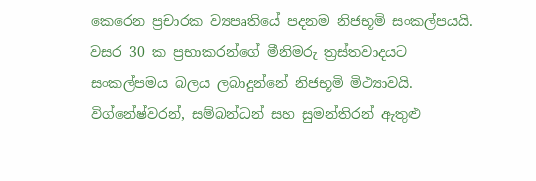කෙරෙන ප්‍රචාරක ව්‍යපෘතියේ පදනම නිජභූමි සංකල්පයයි. වසර 30 ක ප්‍රභාකරන්ගේ මීනිමරු ත්‍රස්තවාදයට සංකල්පමය බලය ලබාදුන්නේ නිජභූමි මිථ්‍යාවයි. විග්නේෂ්වරන්, සම්බන්ධන් සහ සුමන්තිරන් ඇතුළු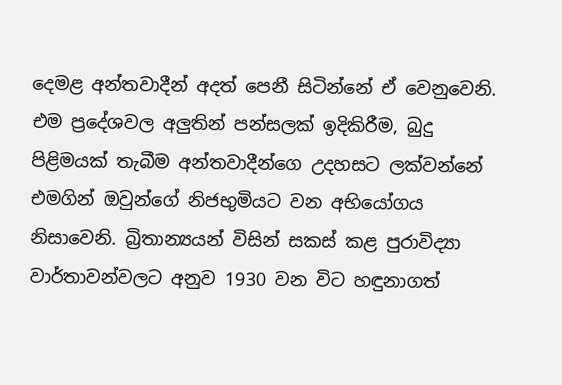දෙමළ අන්තවාදීන් අදත් පෙනී සිටින්නේ ඒ වෙනුවෙනි. එම ප්‍රදේශවල අලුතින් පන්සලක් ඉදිකිරීම, බුදු පිළිමයක් තැබීම අන්තවාදීන්ගෙ උදහසට ලක්වන්නේ එමගින් ඔවුන්ගේ නිජභුමියට වන අභියෝගය නිසාවෙනි. බ්‍රිතාන්‍යයන් විසින් සකස් කළ පුරාවිද්‍යා වාර්තාවන්වලට අනුව 1930 වන විට හඳුනාගත්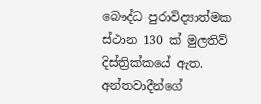බෞද්ධ පුරාවිද්‍යාත්මක ස්ථාන 130 ක් මුලතිව් දිස්ත්‍රික්කයේ ඇත. අන්තවාදීන්ගේ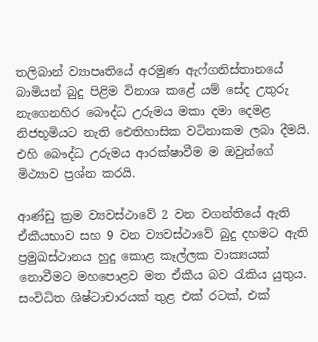තලිබාන් ව්‍යාපෘතියේ අරමුණ ඇෆ්ගනිස්තානයේ බාමියන් බුදු පිළිම විනාශ කළේ යම් සේද උතුරු නැගෙනහිර බෞද්ධ උරුමය මකා දමා දෙමළ නිජභූමියට නැති ඓතිහාසික වටිනාකම ලබා දීමයි. එහි බෞද්ධ උරුමය ආරක්ෂාවීම ම ඔවුන්ගේ මිථ්‍යාව ප්‍රශ්න කරයි.

ආණ්ඩු ක්‍රම ව්‍යවස්ථාවේ 2 වන වගන්තියේ ඇති ඒකීයභාව සහ 9 වන ව්‍යවස්ථාවේ බුදු දහමට ඇති ප්‍රමුඛස්ථානය හුදු කොළ කෑල්ලක වාක්‍යයක් නොවීමට මහපොළව මත ඒකීය බව රැකිය යුතුය. සංවිධිත ශිෂ්ටාචාරයක් තුළ එක් රටක්, එක්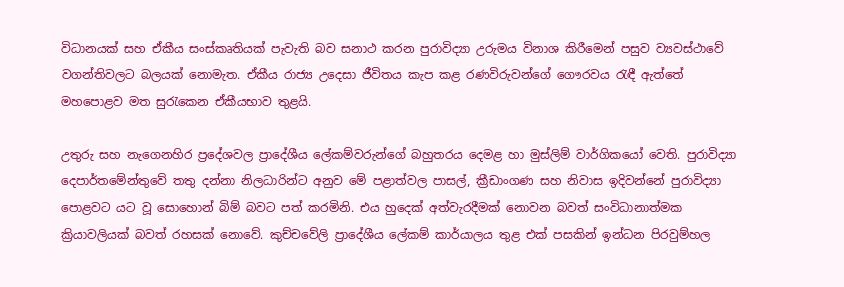විධානයක් සහ ඒකීය සංස්කෘතියක් පැවැති බව සනාථ කරන පුරාවිද්‍යා උරුමය විනාශ කිරීමෙන් පසුව ව්‍යවස්ථාවේ වගන්තිවලට බලයක් නොමැත. ඒකීය රාජ්‍ය උදෙසා ජීවිතය කැප කළ රණවිරුවන්ගේ ගෞරවය රැඳී ඇත්තේ මහපොළව මත සුරැකෙන ඒකීයභාව තුළයි.

උතුරු සහ නැගෙනහිර ප්‍රදේශවල ප්‍රාදේශීය ලේකම්වරුන්ගේ බහුතරය දෙමළ හා මුස්ලිම් වාර්ගිකයෝ වෙති. පුරාවිද්‍යා දෙපාර්තමේන්තුවේ තතු දන්නා නිලධාරින්ට අනුව මේ පළාත්වල පාසල්, ක්‍රීඩාංගණ සහ නිවාස ඉදිවන්නේ පුරාවිද්‍යා පොළවට යට වූ සොහොන් බිම් බවට පත් කරමිනි. එය හුදෙක් අත්වැරදීමක් නොවන බවත් සංවිධානාත්මක ක්‍රියාවලියක් බවත් රහසක් නොවේ. කුච්චවේලි ප්‍රාදේශීය ලේකම් කාර්යාලය තුළ එක් පසකින් ඉන්ධන පිරවුම්හල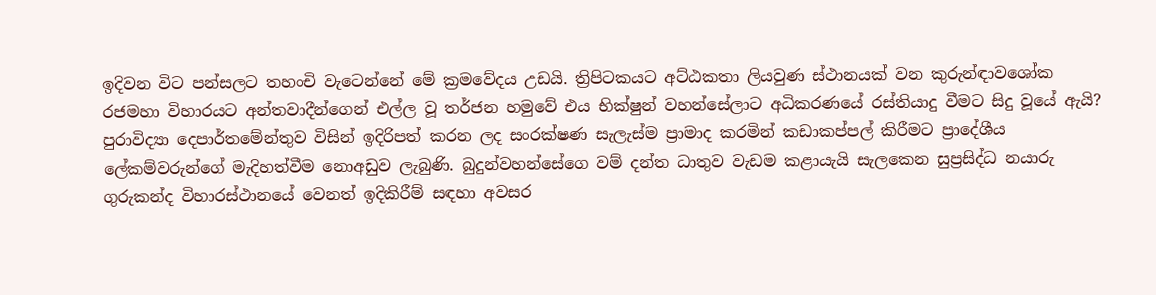ඉදිවන විට පන්සලට තහංචි වැටෙන්නේ මේ ක්‍රමවේදය උඩයි. ත්‍රිපිටකයට අට්ඨකතා ලියවුණ ස්ථානයක් වන කුරුන්ඳාවශෝක රජමහා විහාරයට අන්තවාදීන්ගෙන් එල්ල වූ තර්ජන හමුවේ එය භික්ෂුන් වහන්සේලාට අධිකරණයේ රස්තියාදු වීමට සිදු වූයේ ඇයි? පුරාවිද්‍යා දෙපාර්තමේන්තුව විසින් ඉදිරිපත් කරන ලද සංරක්ෂණ සැලැස්ම ප්‍රාමාද කරමින් කඩාකප්පල් කිරීමට ප්‍රාදේශීය ලේකම්වරුන්ගේ මැදිහත්වීම නොඅඩුව ලැබුණි. බුදුන්වහන්සේගෙ වම් දන්ත ධාතුව වැඩම කළායැයි සැලකෙන සුප්‍රසිද්ධ නයාරු ගුරුකන්ද විහාරස්ථානයේ වෙනත් ඉදිකිරීම් සඳහා අවසර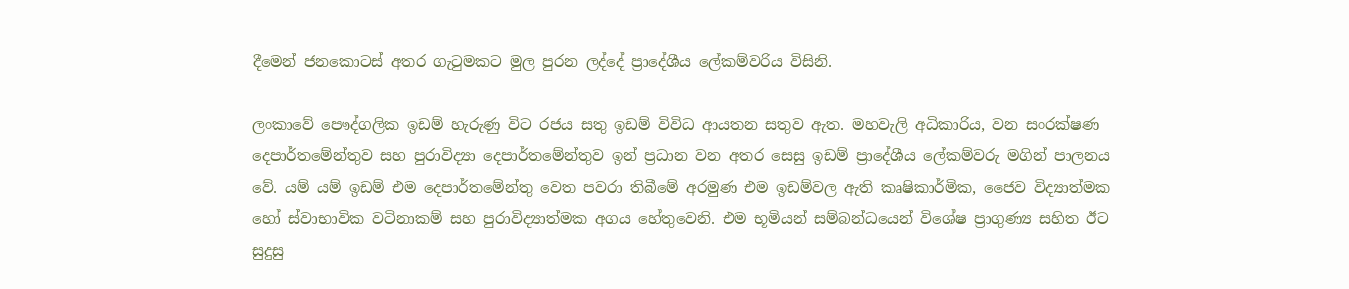දීමෙන් ජනකොටස් අතර ගැටුමකට මුල පුරන ලද්දේ ප්‍රාදේශීය ලේකම්වරිය විසිනි.

ලංකාවේ පෞද්ගලික ඉඩම් හැරුණු විට රජය සතු ඉඩම් විවිධ ආයතන සතුව ඇත. මහවැලි අධිකාරිය, වන සංරක්ෂණ දෙපාර්තමේන්තුව සහ පුරාවිද්‍යා දෙපාර්තමේන්තුව ඉන් ප්‍රධාන වන අතර සෙසු ඉඩම් ප්‍රාදේශීය ලේකම්වරු මගින් පාලනය වේ. යම් යම් ඉඩම් එම දෙපාර්තමේන්තු වෙත පවරා තිබීමේ අරමුණ එම ඉඩම්වල ඇති කෘෂිකාර්මික, ජෛව විද්‍යාත්මක හෝ ස්වාභාවික වටිනාකම් සහ පුරාවිද්‍යාත්මක අගය හේතුවෙනි. එම භූමියන් සම්බන්ධයෙන් විශේෂ ප්‍රාගුණ්‍ය සහිත ඊට සුදුසු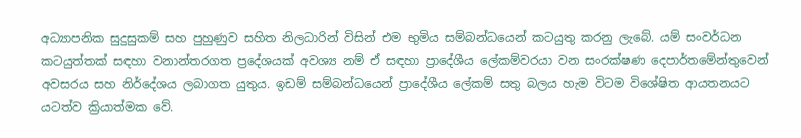අධ්‍යාපනික සුදුසුකම් සහ පුහුණුව සහිත නිලධාරින් විසින් එම භුමිය සම්බන්ධයෙන් කටයුතු කරනු ලැබේ. යම් සංවර්ධන කටයුත්තක් සඳහා වනාන්තරගත ප්‍රදේශයක් අවශ්‍ය නම් ඒ සඳහා ප්‍රාදේශීය ලේකම්වරයා වන සංරක්ෂණ දෙපාර්තමේන්තුවෙන් අවසරය සහ නිර්දේශය ලබාගත යුතුය. ඉඩම් සම්බන්ධයෙන් ප්‍රාදේශීය ලේකම් සතු බලය හැම විටම විශේෂිත ආයතනයට යටත්ව ක්‍රියාත්මක වේ.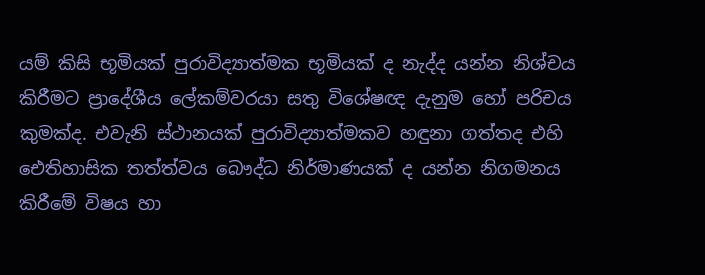යම් කිසි භූමියක් පුරාවිද්‍යාත්මක භූමියක් ද නැද්ද යන්න නිශ්චය කිරීමට ප්‍රාදේශීය ලේකම්වරයා සතු විශේෂඥ දැනුම හෝ පරිචය කුමක්ද. එවැනි ස්ථානයක් පුරාවිද්‍යාත්මකව හඳුනා ගත්තද එහි ඓතිහාසික තත්ත්වය බෞද්ධ නිර්මාණයක් ද යන්න නිගමනය කිරීමේ විෂය හා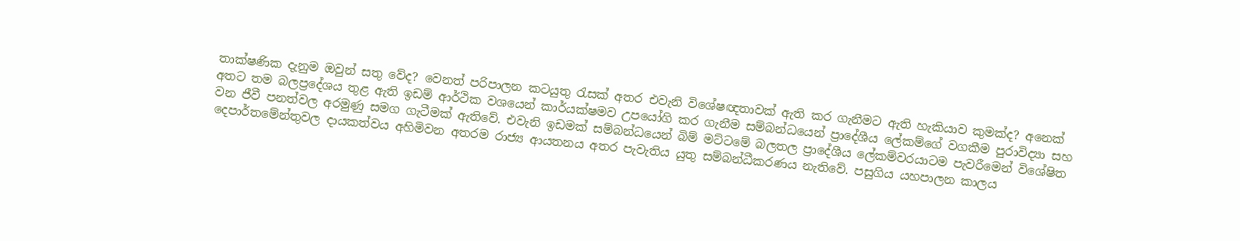තාක්ෂණික දැනුම ඔවුන් සතු වේද? වෙනත් පරිපාලන කටයුතු රැසක් අතර එවැනි විශේෂඥතාවක් ඇති කර ගැනීමට ඇති හැකියාව කුමක්ද? අනෙක් අතට තම බලප්‍රදේශය තුළ ඇති ඉඩම් ආර්ථික වශයෙන් කාර්යක්ෂමව උපයෝගි කර ගැනීම සම්බන්ධයෙන් ප්‍රාදේශීය ලේකම්ගේ වගකීම පුරාවිද්‍යා සහ වන ජීවී පනත්වල අරමුණු සමග ගැටීමක් ඇතිවේ. එවැනි ඉඩමක් සම්බන්ධයෙන් බිම් මට්ටමේ බලතල ප්‍රාදේශීය ලේකම්වරයාටම පැවරීමෙන් විශේෂිත දෙපාර්තමේන්තුවල දායකත්වය අහිමිවන අතරම රාජ්‍ය ආයතනය අතර පැවැතිය යුතු සම්බන්ධීකරණය නැතිවේ. පසුගිය යහපාලන කාලය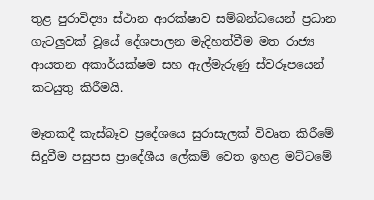තුළ පුරාවිද්‍යා ස්ථාන ආරක්ෂාව සම්බන්ධයෙන් ප්‍රධාන ගැටලුවක් වූයේ දේශපාලන මැදිහත්වීම මත රාජ්‍ය ආයතන අකාර්යක්ෂම සහ ඇල්මැරුණු ස්වරූපයෙන් කටයුතු කිරීමයි.

මෑතකදී කැස්බෑව ප්‍රදේශයෙ සුරාසැලක් විවෘත කිරීමේ සිදුවීම පසුපස ප්‍රාදේශීය ලේකම් වෙත ඉහළ මට්ටමේ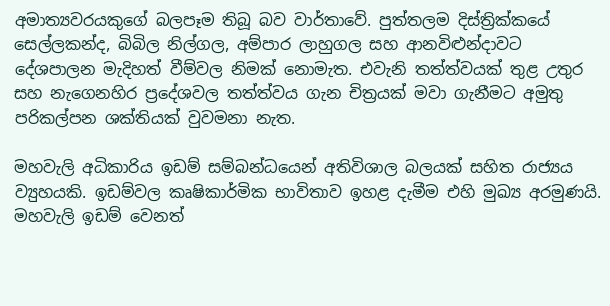අමාත්‍යවරයකුගේ බලපෑම තිබූ බව වාර්තාවේ. පුත්තලම දිස්ත්‍රික්කයේ සෙල්ලකන්ද, බිබිල නිල්ගල, අම්පාර ලාහුගල සහ ආනවිළුන්දාවට දේශපාලන මැදිහත් වීම්වල නිමක් නොමැත. එවැනි තත්ත්වයක් තුළ උතුර සහ නැගෙනහිර ප්‍රදේශවල තත්ත්වය ගැන චිත්‍රයක් මවා ගැනීමට අමුතු පරිකල්පන ශක්තියක් වුවමනා නැත.

මහවැලි අධිකාරිය ඉඩම් සම්බන්ධයෙන් අතිවිශාල බලයක් සහිත රාජ්‍යය ව්‍යුහයකි. ඉඩම්වල කෘෂිකාර්මික භාවිතාව ඉහළ දැමීම එහි මුඛ්‍ය අරමුණයි. මහවැලි ඉඩම් වෙනත්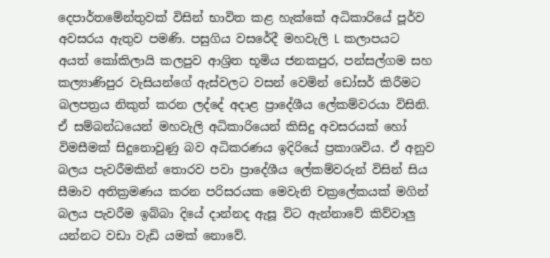දෙපාර්තමේන්තුවක් විසින් භාවිත කළ හැක්කේ අධිකාරියේ පූර්ව අවසරය ඇතුව පමණි. පසුගිය වසරේදී මහවැලි L කලාපයට අයත් කෝකිලායි කලපුව ආශ්‍රිත භූමිය ජනකපුර, පන්සල්ගම සහ කල්‍යාණිපුර වැසියන්ගේ ඇස්වලට වසන් වෙමින් ඩෝසර් කිරීමට බලපත්‍රය නිකුත් කරන ලද්දේ අදාළ ප්‍රාදේශීය ලේකම්වරයා විසිනි. ඒ සම්බන්ධයෙන් මහවැලි අධිකාරියෙන් කිසිදු අවසරයක් හෝ විමසීමක් සිදුනොවුණු බව අධිකරණය ඉදිරියේ ප්‍රකාශවිය. ඒ අනුව බලය පැවරීමකින් තොරව පවා ප්‍රාදේශීය ලේකම්වරුන් විසින් සිය සීමාව අතික්‍රමණය කරන පරිසරයක මෙවැනි චක්‍රලේකයක් මගින් බලය පැවරීම ඉබ්බා දියේ දාන්නද ඇසූ විට ඇන්නාවේ කිව්වාලු යන්නට වඩා වැඩි යමක් නොවේ.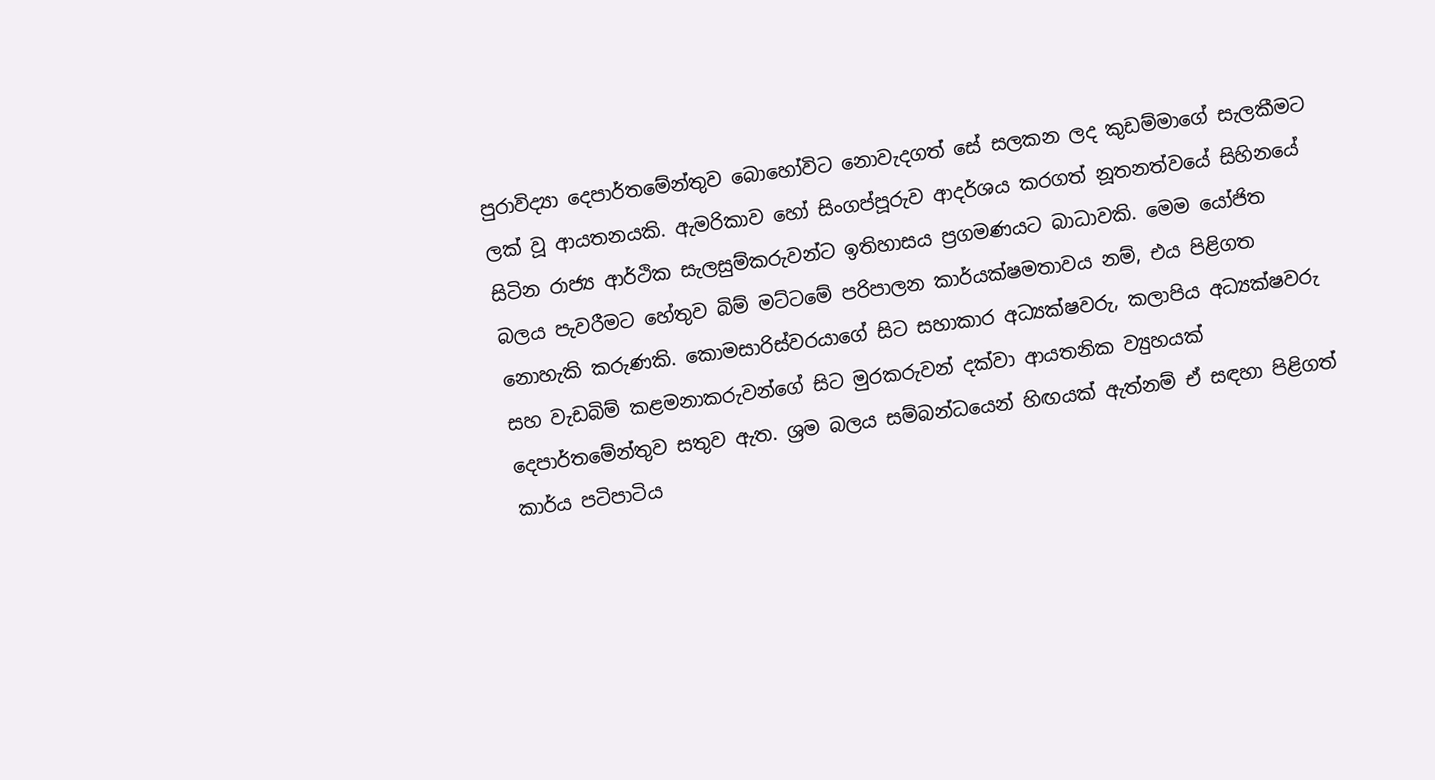පුරාවිද්‍යා දෙපාර්තමේන්තුව බොහෝවිට නොවැදගත් සේ සලකන ලද කුඩම්මාගේ සැලකීමට ලක් වූ ආයතනයකි. ඇමරිකාව හෝ සිංගප්පූරුව ආදර්ශය කරගත් නූතනත්වයේ සිහිනයේ සිටින රාජ්‍ය ආර්ථික සැලසුම්කරුවන්ට ඉතිහාසය ප්‍රගමණයට බාධාවකි. මෙම යෝජිත බලය පැවරීමට හේතුව බිම් මට්ටමේ පරිපාලන කාර්යක්ෂමතාවය නම්, එය පිළිගත නොහැකි කරුණකි. කොමසාරිස්වරයාගේ සිට සහාකාර අධ්‍යක්ෂවරු, කලාපිය අධ්‍යක්ෂවරු සහ වැඩබිම් කළමනාකරුවන්ගේ සිට මුරකරුවන් දක්වා ආයතනික ව්‍යුහයක් දෙපාර්තමේන්තුව සතුව ඇත. ශ්‍රම බලය සම්බන්ධයෙන් හිඟයක් ඇත්නම් ඒ සඳහා පිළිගත් කාර්ය පටිපාටිය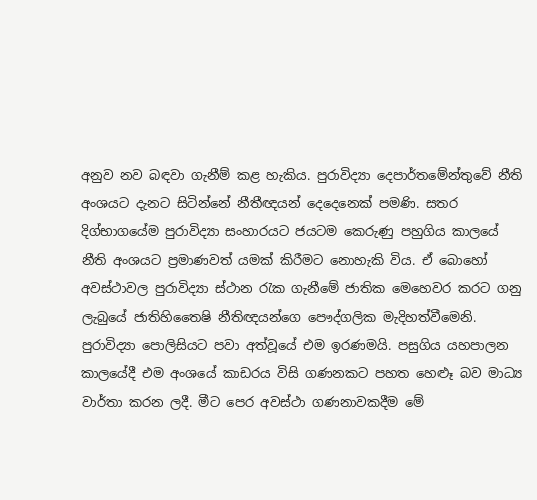අනුව නව බඳවා ගැනීම් කළ හැකිය. පුරාවිද්‍යා දෙපාර්තමේන්තුවේ නීති අංශයට දැනට සිටින්නේ නීතීඥයන් දෙදෙනෙක් පමණි. සතර දිග්භාගයේම පුරාවිද්‍යා සංහාරයට ජයටම කෙරුණු පහුගිය කාලයේ නීති අංශයට ප්‍රමාණවත් යමක් කිරීමට නොහැකි විය. ඒ බොහෝ අවස්ථාවල පුරාවිද්‍යා ස්ථාන රැක ගැනීමේ ජාතික මෙහෙවර කරට ගනු ලැබුයේ ජාතිහිතෛෂි නීතිඥයන්ගෙ පෞද්ගලික මැදිහත්වීමෙනි. පුරාවිද්‍යා පොලිසියට පවා අත්වූයේ එම ඉරණමයි. පසුගිය යහපාලන කාලයේදී එම අංශයේ කාඩරය විසි ගණනකට පහත හෙළුෑ බව මාධ්‍ය වාර්තා කරන ලදී. මීට පෙර අවස්ථා ගණනාවකදීම මේ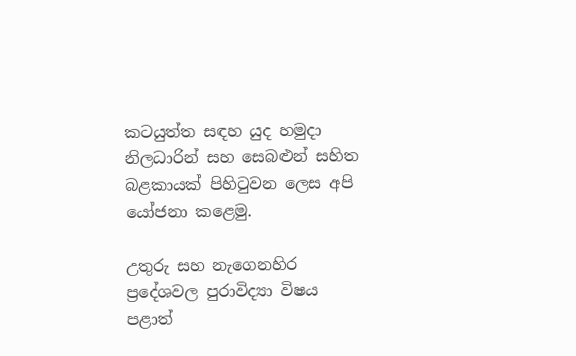කටයුත්ත සඳහ යුද හමුදා නිලධාරින් සහ සෙබළුන් සහිත බළකායක් පිහිටුවන ලෙස අපි යෝජනා කළෙමු.

උතුරු සහ නැගෙනහිර ප්‍රදේශවල පුරාවිද්‍යා විෂය පළාත්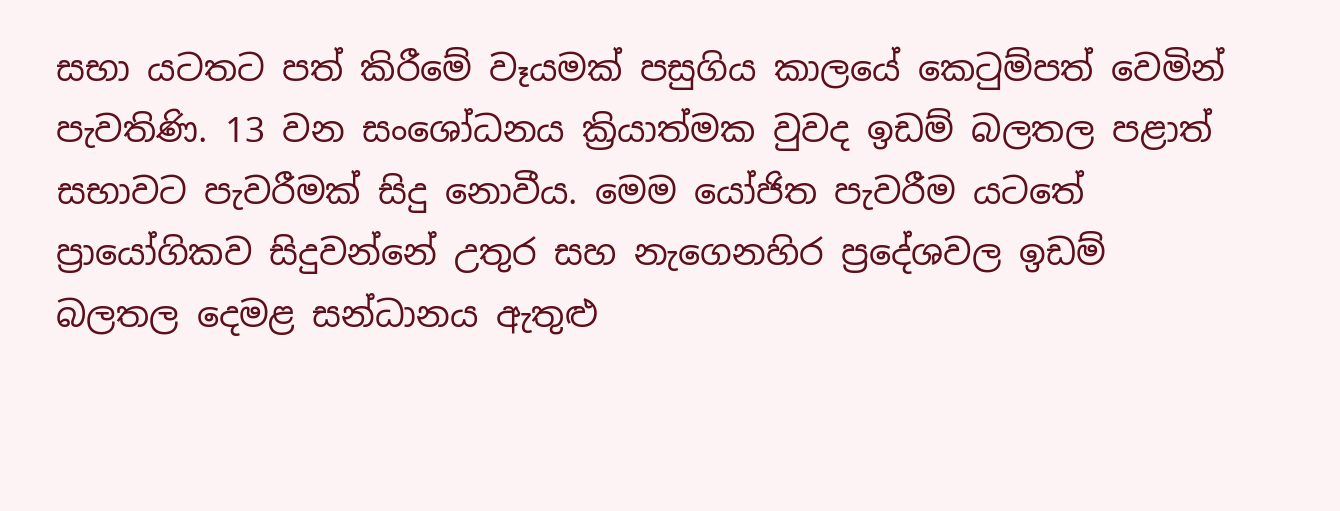සභා යටතට පත් කිරීමේ වෑයමක් පසුගිය කාලයේ කෙටුම්පත් වෙමින් පැවතිණි. 13 වන සංශෝධනය ක්‍රියාත්මක වුවද ඉඩම් බලතල පළාත් සභාවට පැවරීමක් සිදු නොවීය. මෙම යෝජිත පැවරීම යටතේ ප්‍රායෝගිකව සිදුවන්නේ උතුර සහ නැගෙනහිර ප්‍රදේශවල ඉඩම් බලතල දෙමළ සන්ධානය ඇතුළු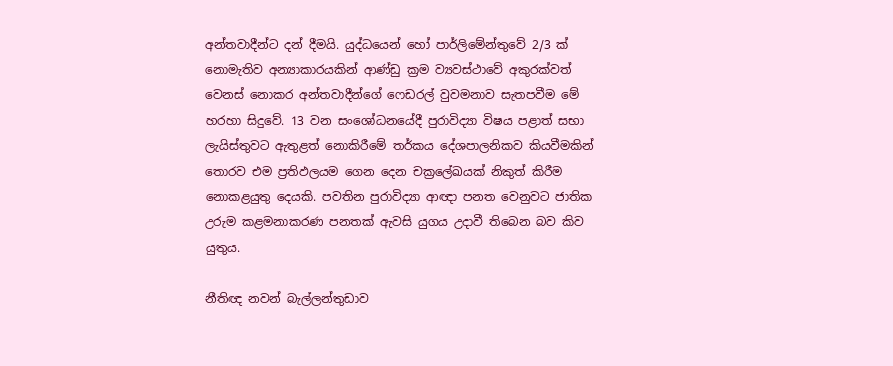අන්තවාදීන්ට දන් දීමයි. යුද්ධයෙන් හෝ පාර්ලිමේන්තුවේ 2/3 ක් නොමැතිව අන්‍යාකාරයකින් ආණ්ඩු ක්‍රම ව්‍යවස්ථාවේ අකුරක්වත් වෙනස් නොකර අන්තවාදීන්ගේ ෆෙඩරල් වුවමනාව සැතපවීම මේ හරහා සිදුවේ. 13 වන සංශෝධනයේදී පුරාවිද්‍යා විෂය පළාත් සභා ලැයිස්තුවට ඇතුළත් නොකිරීමේ තර්කය දේශපාලනිකව කියවීමකින් තොරව එම ප්‍රතිඵලයම ගෙන දෙන චක්‍රලේඛයක් නිකුත් කිරීම නොකළයුතු දෙයකි. පවතින පුරාවිද්‍යා ආඥා පනත වෙනුවට ජාතික උරුම කළමනාකරණ පනතක් ඇවසි යුගය උදාවී තිබෙන බව කිව යුතුය.

නීතිඥ නවන් බැල්ලන්තුඩාව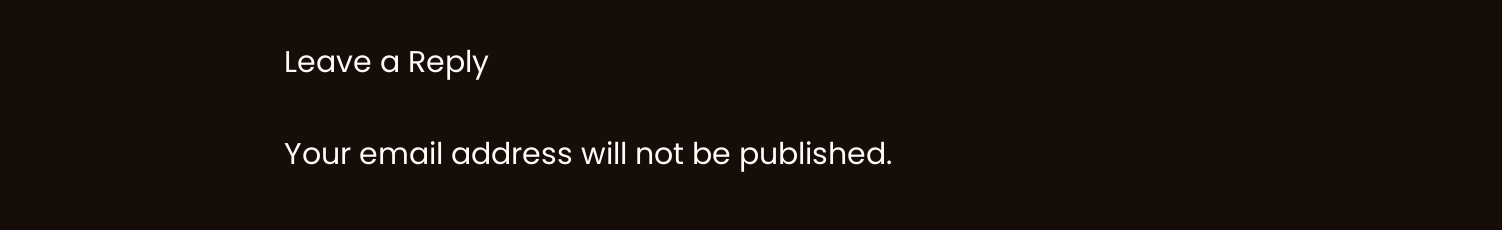Leave a Reply

Your email address will not be published.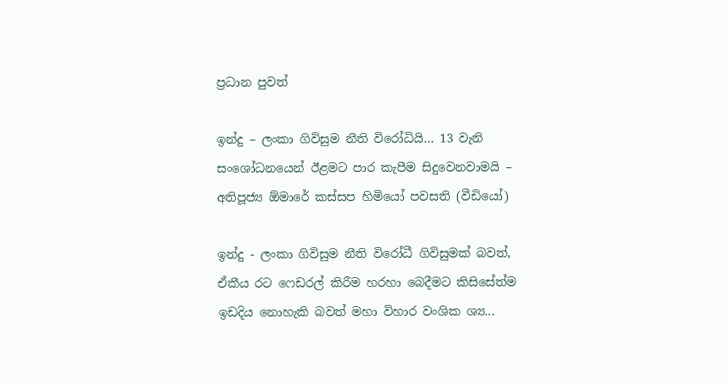ප්‍රධාන පුවත්

ඉන්දු – ලංකා ගිවිසුම නීති විරෝධියි… 13 වැනි සංශෝධනයෙන් ඊළමට පාර කැපීම සිදුවෙනවාමයි – අතිපූජ්‍ය ඕමාරේ කස්සප හිමියෝ පවසති (වීඩියෝ)

ඉන්දු - ලංකා ගිවිසුම නීති විරෝධී ගිවිසුමක් බවත්, ඒකීය රට ෆෙඩරල් කිරීම හරහා බෙදීමට කිසිසේත්ම ඉඩදිය නොහැකි බවත් මහා විහාර වංශික ශ්‍ය...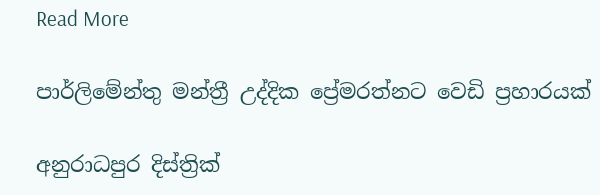Read More

පාර්ලිමේන්තු මන්ත්‍රී උද්දික ප්‍රේමරත්නට වෙඩි ප්‍රහාරයක්

අනුරාධපුර දිස්ත්‍රික්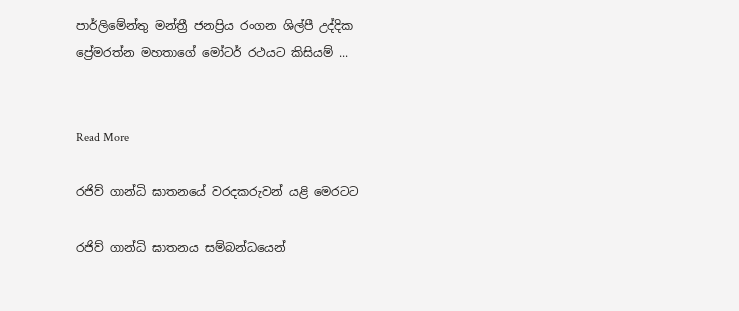පාර්ලිමේන්තු මන්ත්‍රී ජනප්‍රිය රංගන ශිල්පී උද්දික ප්‍රේමරත්න මහතාගේ මෝටර් රථයට කිසියම් ...


Read More

රජිව් ගාන්ධි ඝාතනයේ වරදකරුවන් යළි මෙරටට

රජිව් ගාන්ධි ඝාතනය සම්බන්ධයෙන්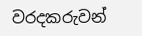වරදකරුවන්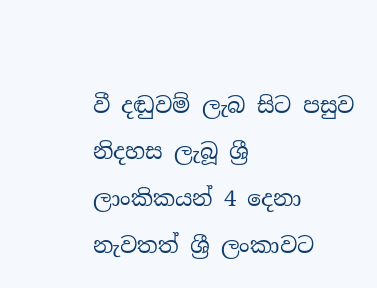වී දඬුවම් ලැබ සිට පසුව නිදහස ලැබූ ශ්‍රී ලාංකිකයන් 4 දෙනා නැවතත් ශ්‍රී ලංකාවට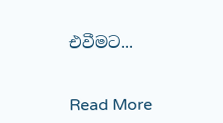එවීමට...


Read More